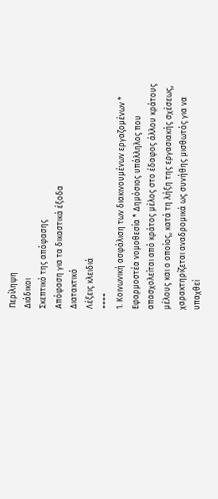Περίληψη
Διάδικοι
Σκεπτικό της απόφασης
Απόφαση για τα δικαστικά έξοδα
Διατακτικό
Λέξεις κλειδιά
++++
1. Κοινωνική ασφάλιση των διακινουμένων εργαζομένων * Εφαρμοστέα νομοθεσία * Δημόσιος υπάλληλος που απασχολείται από κράτος μέλος στο έδαφος άλλου κράτους μέλους και ο οποίος, κατά τη λήξη της εργασιακής σχέσεως, χαρακτηρίζεται αναδρομικά ως συνήθης μισθωτός για να υπαχθεί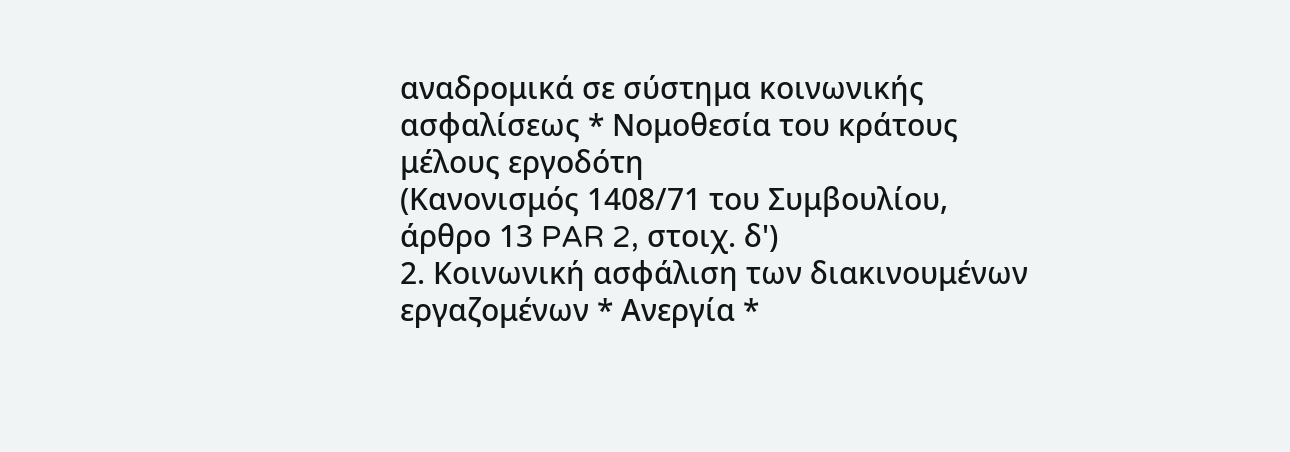αναδρομικά σε σύστημα κοινωνικής ασφαλίσεως * Νομοθεσία του κράτους μέλους εργοδότη
(Κανονισμός 1408/71 του Συμβουλίου, άρθρο 13 PAR 2, στοιχ. δ')
2. Κοινωνική ασφάλιση των διακινουμένων εργαζομένων * Ανεργία *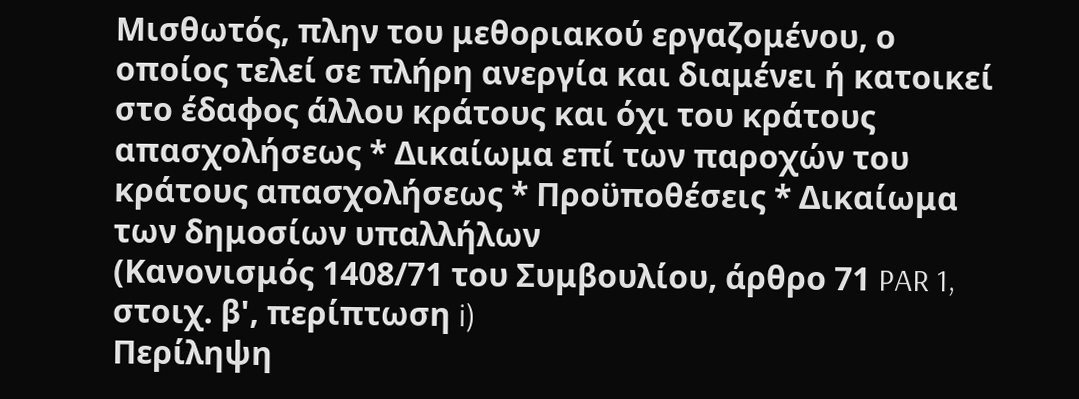Μισθωτός, πλην του μεθοριακού εργαζομένου, ο οποίος τελεί σε πλήρη ανεργία και διαμένει ή κατοικεί στο έδαφος άλλου κράτους και όχι του κράτους απασχολήσεως * Δικαίωμα επί των παροχών του κράτους απασχολήσεως * Προϋποθέσεις * Δικαίωμα των δημοσίων υπαλλήλων
(Κανονισμός 1408/71 του Συμβουλίου, άρθρο 71 PAR 1, στοιχ. β', περίπτωση i)
Περίληψη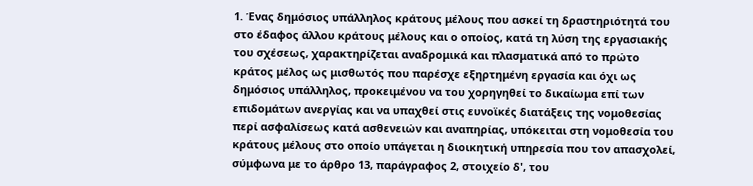1. Ένας δημόσιος υπάλληλος κράτους μέλους που ασκεί τη δραστηριότητά του στο έδαφος άλλου κράτους μέλους και ο οποίος, κατά τη λύση της εργασιακής του σχέσεως, χαρακτηρίζεται αναδρομικά και πλασματικά από το πρώτο κράτος μέλος ως μισθωτός που παρέσχε εξηρτημένη εργασία και όχι ως δημόσιος υπάλληλος, προκειμένου να του χορηγηθεί το δικαίωμα επί των επιδομάτων ανεργίας και να υπαχθεί στις ευνοϊκές διατάξεις της νομοθεσίας περί ασφαλίσεως κατά ασθενειών και αναπηρίας, υπόκειται στη νομοθεσία του κράτους μέλους στο οποίο υπάγεται η διοικητική υπηρεσία που τον απασχολεί, σύμφωνα με το άρθρο 13, παράγραφος 2, στοιχείο δ', του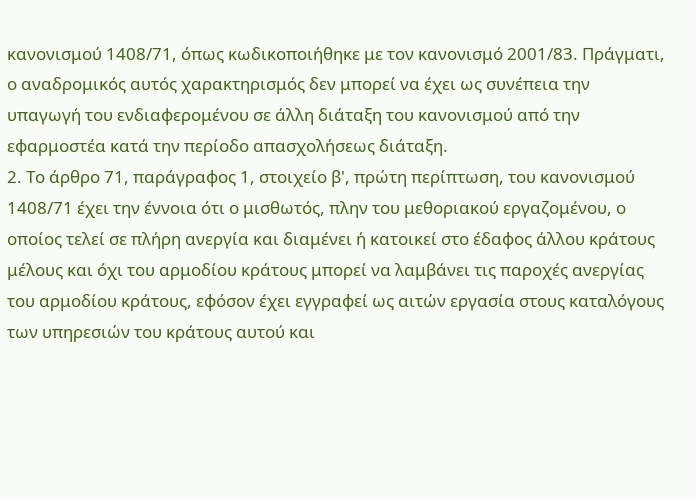κανονισμού 1408/71, όπως κωδικοποιήθηκε με τον κανονισμό 2001/83. Πράγματι, ο αναδρομικός αυτός χαρακτηρισμός δεν μπορεί να έχει ως συνέπεια την υπαγωγή του ενδιαφερομένου σε άλλη διάταξη του κανονισμού από την εφαρμοστέα κατά την περίοδο απασχολήσεως διάταξη.
2. Το άρθρο 71, παράγραφος 1, στοιχείο β', πρώτη περίπτωση, του κανονισμού 1408/71 έχει την έννοια ότι ο μισθωτός, πλην του μεθοριακού εργαζομένου, ο οποίος τελεί σε πλήρη ανεργία και διαμένει ή κατοικεί στο έδαφος άλλου κράτους μέλους και όχι του αρμοδίου κράτους μπορεί να λαμβάνει τις παροχές ανεργίας του αρμοδίου κράτους, εφόσον έχει εγγραφεί ως αιτών εργασία στους καταλόγους των υπηρεσιών του κράτους αυτού και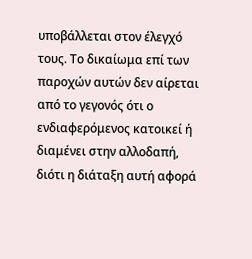υποβάλλεται στον έλεγχό τους. Το δικαίωμα επί των παροχών αυτών δεν αίρεται από το γεγονός ότι ο ενδιαφερόμενος κατοικεί ή διαμένει στην αλλοδαπή, διότι η διάταξη αυτή αφορά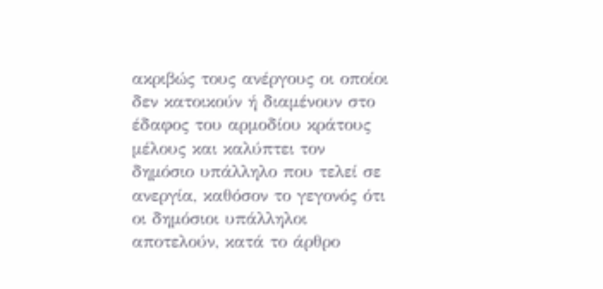ακριβώς τους ανέργους οι οποίοι δεν κατοικούν ή διαμένουν στο έδαφος του αρμοδίου κράτους μέλους και καλύπτει τον δημόσιο υπάλληλο που τελεί σε ανεργία, καθόσον το γεγονός ότι οι δημόσιοι υπάλληλοι αποτελούν, κατά το άρθρο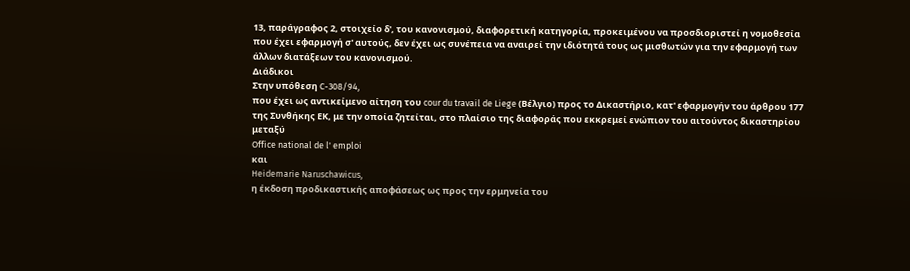13, παράγραφος 2, στοιχείο δ', του κανονισμού, διαφορετική κατηγορία, προκειμένου να προσδιοριστεί η νομοθεσία που έχει εφαρμογή σ' αυτούς, δεν έχει ως συνέπεια να αναιρεί την ιδιότητά τους ως μισθωτών για την εφαρμογή των άλλων διατάξεων του κανονισμού.
Διάδικοι
Στην υπόθεση C-308/94,
που έχει ως αντικείμενο αίτηση του cour du travail de Liege (Βέλγιο) προς το Δικαστήριο, κατ' εφαρμογήν του άρθρου 177 της Συνθήκης ΕΚ, με την οποία ζητείται, στο πλαίσιο της διαφοράς που εκκρεμεί ενώπιον του αιτούντος δικαστηρίου μεταξύ
Office national de l' emploi
και
Heidemarie Naruschawicus,
η έκδοση προδικαστικής αποφάσεως ως προς την ερμηνεία του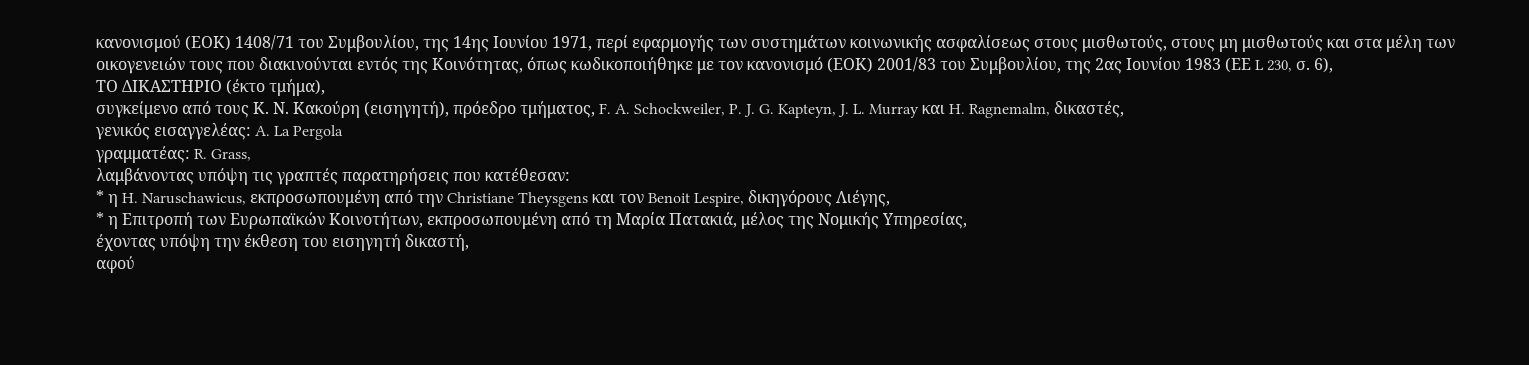κανονισμού (ΕΟΚ) 1408/71 του Συμβουλίου, της 14ης Ιουνίου 1971, περί εφαρμογής των συστημάτων κοινωνικής ασφαλίσεως στους μισθωτούς, στους μη μισθωτούς και στα μέλη των οικογενειών τους που διακινούνται εντός της Κοινότητας, όπως κωδικοποιήθηκε με τον κανονισμό (ΕΟΚ) 2001/83 του Συμβουλίου, της 2ας Ιουνίου 1983 (ΕΕ L 230, σ. 6),
ΤΟ ΔΙΚΑΣΤΗΡΙΟ (έκτο τμήμα),
συγκείμενο από τους Κ. Ν. Κακούρη (εισηγητή), πρόεδρο τμήματος, F. A. Schockweiler, P. J. G. Kapteyn, J. L. Murray και H. Ragnemalm, δικαστές,
γενικός εισαγγελέας: A. La Pergola
γραμματέας: R. Grass,
λαμβάνοντας υπόψη τις γραπτές παρατηρήσεις που κατέθεσαν:
* η H. Naruschawicus, εκπροσωπουμένη από την Christiane Theysgens και τον Benoit Lespire, δικηγόρους Λιέγης,
* η Επιτροπή των Ευρωπαϊκών Κοινοτήτων, εκπροσωπουμένη από τη Μαρία Πατακιά, μέλος της Νομικής Υπηρεσίας,
έχοντας υπόψη την έκθεση τoυ εισηγητή δικαστή,
αφού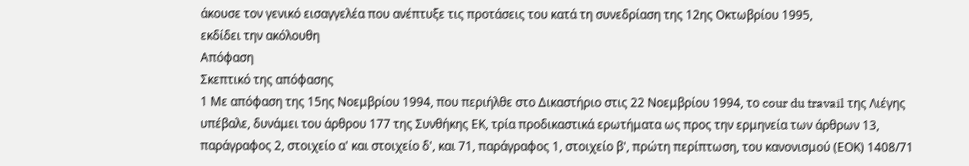άκουσε τον γενικό εισαγγελέα που ανέπτυξε τις προτάσεις του κατά τη συνεδρίαση της 12ης Οκτωβρίου 1995,
εκδίδει την ακόλουθη
Απόφαση
Σκεπτικό της απόφασης
1 Με απόφαση της 15ης Νοεμβρίου 1994, που περιήλθε στο Δικαστήριο στις 22 Νοεμβρίου 1994, το cour du travail της Λιέγης υπέβαλε, δυνάμει του άρθρου 177 της Συνθήκης ΕΚ, τρία προδικαστικά ερωτήματα ως προς την ερμηνεία των άρθρων 13, παράγραφος 2, στοιχείο α' και στοιχείο δ', και 71, παράγραφος 1, στοιχείο β', πρώτη περίπτωση, του κανονισμού (ΕΟΚ) 1408/71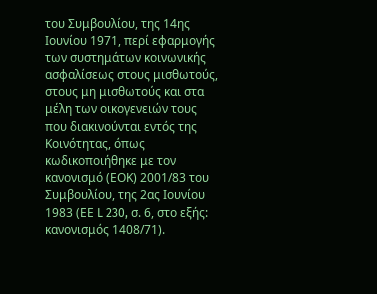του Συμβουλίου, της 14ης Ιουνίου 1971, περί εφαρμογής των συστημάτων κοινωνικής ασφαλίσεως στους μισθωτούς, στους μη μισθωτούς και στα μέλη των οικογενειών τους που διακινούνται εντός της Κοινότητας, όπως κωδικοποιήθηκε με τον κανονισμό (ΕΟΚ) 2001/83 του Συμβουλίου, της 2ας Ιουνίου 1983 (ΕΕ L 230, σ. 6, στο εξής: κανονισμός 1408/71).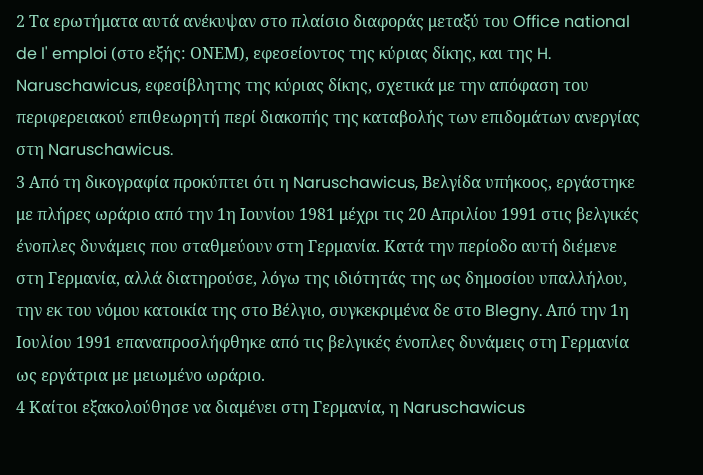2 Τα ερωτήματα αυτά ανέκυψαν στο πλαίσιο διαφοράς μεταξύ του Office national de l' emploi (στο εξής: ΟΝΕΜ), εφεσείοντος της κύριας δίκης, και της H. Naruschawicus, εφεσίβλητης της κύριας δίκης, σχετικά με την απόφαση του περιφερειακού επιθεωρητή περί διακοπής της καταβολής των επιδομάτων ανεργίας στη Naruschawicus.
3 Από τη δικογραφία προκύπτει ότι η Naruschawicus, Βελγίδα υπήκοος, εργάστηκε με πλήρες ωράριο από την 1η Ιουνίου 1981 μέχρι τις 20 Απριλίου 1991 στις βελγικές ένοπλες δυνάμεις που σταθμεύουν στη Γερμανία. Κατά την περίοδο αυτή διέμενε στη Γερμανία, αλλά διατηρούσε, λόγω της ιδιότητάς της ως δημοσίου υπαλλήλου, την εκ του νόμου κατοικία της στο Βέλγιο, συγκεκριμένα δε στο Blegny. Από την 1η Ιουλίου 1991 επαναπροσλήφθηκε από τις βελγικές ένοπλες δυνάμεις στη Γερμανία ως εργάτρια με μειωμένο ωράριο.
4 Καίτοι εξακολούθησε να διαμένει στη Γερμανία, η Naruschawicus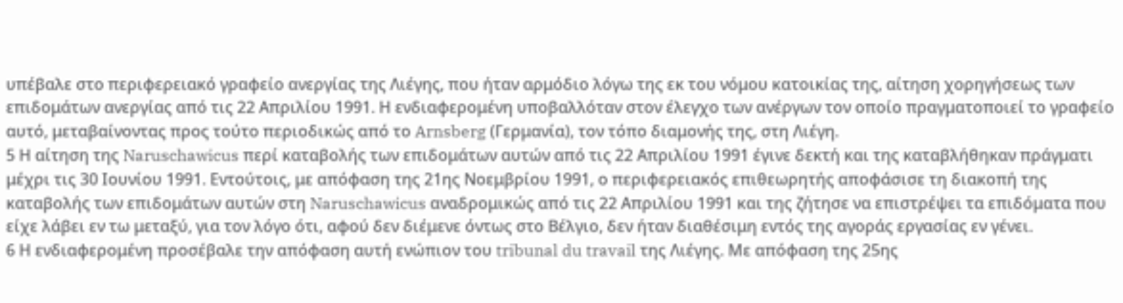υπέβαλε στο περιφερειακό γραφείο ανεργίας της Λιέγης, που ήταν αρμόδιο λόγω της εκ του νόμου κατοικίας της, αίτηση χορηγήσεως των επιδομάτων ανεργίας από τις 22 Απριλίου 1991. Η ενδιαφερομένη υποβαλλόταν στον έλεγχο των ανέργων τον οποίο πραγματοποιεί το γραφείο αυτό, μεταβαίνοντας προς τούτο περιοδικώς από το Arnsberg (Γερμανία), τον τόπο διαμονής της, στη Λιέγη.
5 Η αίτηση της Naruschawicus περί καταβολής των επιδομάτων αυτών από τις 22 Απριλίου 1991 έγινε δεκτή και της καταβλήθηκαν πράγματι μέχρι τις 30 Ιουνίου 1991. Εντούτοις, με απόφαση της 21ης Νοεμβρίου 1991, ο περιφερειακός επιθεωρητής αποφάσισε τη διακοπή της καταβολής των επιδομάτων αυτών στη Naruschawicus αναδρομικώς από τις 22 Απριλίου 1991 και της ζήτησε να επιστρέψει τα επιδόματα που είχε λάβει εν τω μεταξύ, για τον λόγο ότι, αφού δεν διέμενε όντως στο Βέλγιο, δεν ήταν διαθέσιμη εντός της αγοράς εργασίας εν γένει.
6 Η ενδιαφερομένη προσέβαλε την απόφαση αυτή ενώπιον του tribunal du travail της Λιέγης. Με απόφαση της 25ης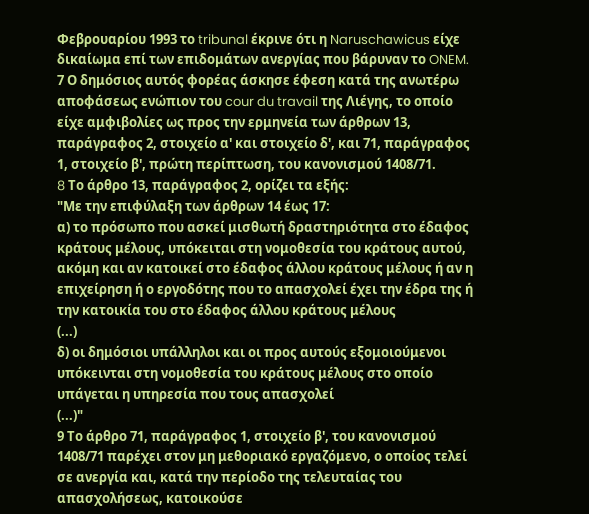Φεβρουαρίου 1993 το tribunal έκρινε ότι η Naruschawicus είχε δικαίωμα επί των επιδομάτων ανεργίας που βάρυναν το ONEM.
7 Ο δημόσιος αυτός φορέας άσκησε έφεση κατά της ανωτέρω αποφάσεως ενώπιον του cour du travail της Λιέγης, το οποίο είχε αμφιβολίες ως προς την ερμηνεία των άρθρων 13, παράγραφος 2, στοιχείο α' και στοιχείο δ', και 71, παράγραφος 1, στοιχείο β', πρώτη περίπτωση, του κανονισμού 1408/71.
8 Tο άρθρο 13, παράγραφος 2, ορίζει τα εξής:
"Με την επιφύλαξη των άρθρων 14 έως 17:
α) το πρόσωπο που ασκεί μισθωτή δραστηριότητα στο έδαφος κράτους μέλους, υπόκειται στη νομοθεσία του κράτους αυτού, ακόμη και αν κατοικεί στο έδαφος άλλου κράτους μέλους ή αν η επιχείρηση ή ο εργοδότης που το απασχολεί έχει την έδρα της ή την κατοικία του στο έδαφος άλλου κράτους μέλους
(...)
δ) οι δημόσιοι υπάλληλοι και οι προς αυτούς εξομοιούμενοι υπόκεινται στη νομοθεσία του κράτους μέλους στο οποίο υπάγεται η υπηρεσία που τους απασχολεί
(...)"
9 Το άρθρο 71, παράγραφος 1, στοιχείο β', του κανονισμού 1408/71 παρέχει στον μη μεθοριακό εργαζόμενο, ο οποίος τελεί σε ανεργία και, κατά την περίοδο της τελευταίας του απασχολήσεως, κατοικούσε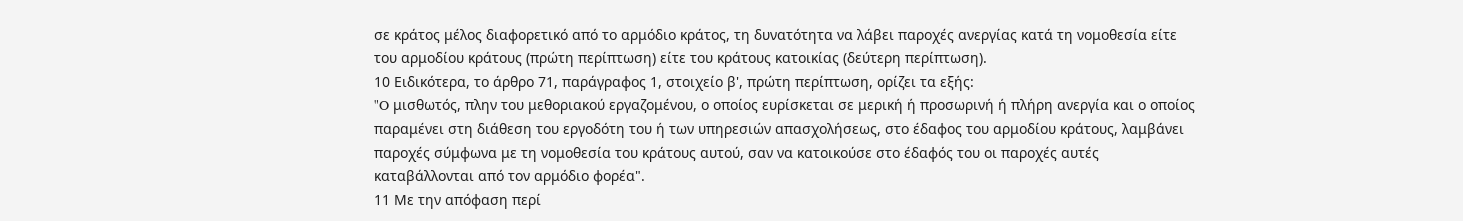σε κράτος μέλος διαφορετικό από το αρμόδιο κράτος, τη δυνατότητα να λάβει παροχές ανεργίας κατά τη νομοθεσία είτε του αρμοδίου κράτους (πρώτη περίπτωση) είτε του κράτους κατοικίας (δεύτερη περίπτωση).
10 Ειδικότερα, το άρθρο 71, παράγραφος 1, στοιχείο β', πρώτη περίπτωση, ορίζει τα εξής:
"O μισθωτός, πλην του μεθοριακού εργαζομένου, ο οποίος ευρίσκεται σε μερική ή προσωρινή ή πλήρη ανεργία και ο οποίος παραμένει στη διάθεση του εργοδότη του ή των υπηρεσιών απασχολήσεως, στο έδαφος του αρμοδίου κράτους, λαμβάνει παροχές σύμφωνα με τη νομοθεσία του κράτους αυτού, σαν να κατοικούσε στο έδαφός του οι παροχές αυτές καταβάλλονται από τον αρμόδιο φορέα".
11 Με την απόφαση περί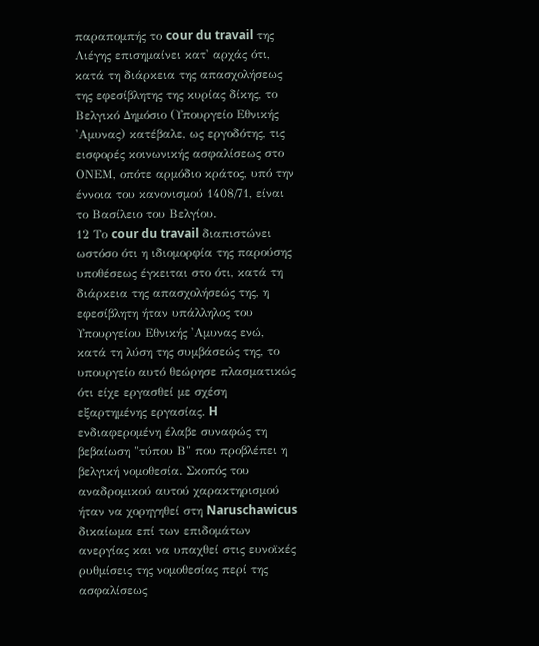παραπομπής το cour du travail της Λιέγης επισημαίνει κατ' αρχάς ότι, κατά τη διάρκεια της απασχολήσεως της εφεσίβλητης της κυρίας δίκης, το Βελγικό Δημόσιο (Υπουργείο Εθνικής 'Αμυνας) κατέβαλε, ως εργοδότης, τις εισφορές κοινωνικής ασφαλίσεως στο ΟΝΕΜ, οπότε αρμόδιο κράτος, υπό την έννοια του κανονισμού 1408/71, είναι το Βασίλειο του Βελγίου.
12 Το cour du travail διαπιστώνει ωστόσο ότι η ιδιομορφία της παρούσης υποθέσεως έγκειται στο ότι, κατά τη διάρκεια της απασχολήσεώς της, η εφεσίβλητη ήταν υπάλληλος του Υπουργείου Εθνικής 'Αμυνας ενώ, κατά τη λύση της συμβάσεώς της, το υπουργείο αυτό θεώρησε πλασματικώς ότι είχε εργασθεί με σχέση εξαρτημένης εργασίας. H ενδιαφερομένη έλαβε συναφώς τη βεβαίωση "τύπου Β" που προβλέπει η βελγική νομοθεσία. Σκοπός του αναδρομικού αυτού χαρακτηρισμού ήταν να χορηγηθεί στη Naruschawicus δικαίωμα επί των επιδομάτων ανεργίας και να υπαχθεί στις ευνοϊκές ρυθμίσεις της νομοθεσίας περί της ασφαλίσεως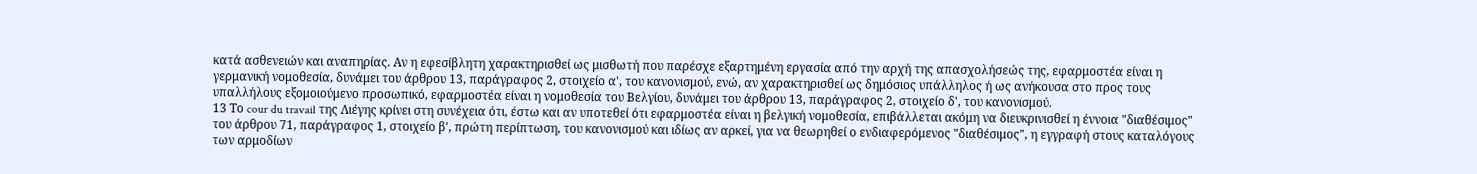κατά ασθενειών και αναπηρίας. Αν η εφεσίβλητη χαρακτηρισθεί ως μισθωτή που παρέσχε εξαρτημένη εργασία από την αρχή της απασχολήσεώς της, εφαρμοστέα είναι η γερμανική νομοθεσία, δυνάμει του άρθρου 13, παράγραφος 2, στοιχείο α', του κανονισμού, ενώ, αν χαρακτηρισθεί ως δημόσιος υπάλληλος ή ως ανήκουσα στο προς τους υπαλλήλους εξομοιούμενο προσωπικό, εφαρμοστέα είναι η νομοθεσία του Βελγίου, δυνάμει του άρθρου 13, παράγραφος 2, στοιχείο δ', του κανονισμού.
13 Το cour du travail της Λιέγης κρίνει στη συνέχεια ότι, έστω και αν υποτεθεί ότι εφαρμοστέα είναι η βελγική νομοθεσία, επιβάλλεται ακόμη να διευκρινισθεί η έννοια "διαθέσιμος" του άρθρου 71, παράγραφος 1, στοιχείο β', πρώτη περίπτωση, του κανονισμού και ιδίως αν αρκεί, για να θεωρηθεί ο ενδιαφερόμενος "διαθέσιμος", η εγγραφή στους καταλόγους των αρμοδίων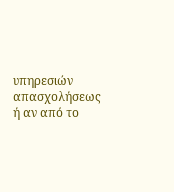υπηρεσιών απασχολήσεως ή αν από το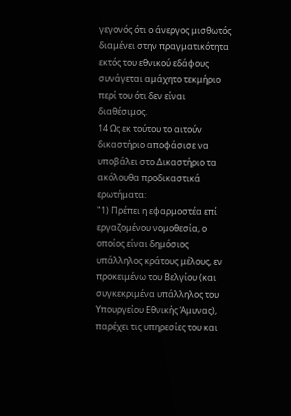γεγονός ότι ο άνεργος μισθωτός διαμένει στην πραγματικότητα εκτός του εθνικού εδάφους συνάγεται αμάχητο τεκμήριο περί του ότι δεν είναι διαθέσιμος.
14 Ως εκ τούτου το αιτούν δικαστήριο αποφάσισε να υποβάλει στο Δικαστήριο τα ακόλουθα προδικαστικά ερωτήματα:
"1) Πρέπει η εφαρμοστέα επί εργαζομένου νομοθεσία, ο οποίος είναι δημόσιος υπάλληλος κράτους μέλους, εν προκειμένω του Βελγίου (και συγκεκριμένα υπάλληλος του Υπουργείου Εθνικής Άμυνας), παρέχει τις υπηρεσίες του και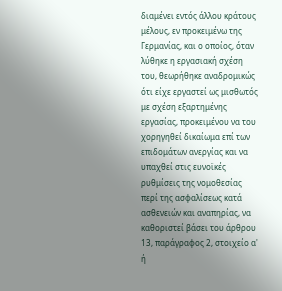διαμένει εντός άλλου κράτους μέλους, εν προκειμένω της Γερμανίας, και ο οποίος, όταν λύθηκε η εργασιακή σχέση του, θεωρήθηκε αναδρομικώς ότι είχε εργαστεί ως μισθωτός με σχέση εξαρτημένης εργασίας, προκειμένου να του χορηγηθεί δικαίωμα επί των επιδομάτων ανεργίας και να υπαχθεί στις ευνοϊκές ρυθμίσεις της νομοθεσίας περί της ασφαλίσεως κατά ασθενειών και αναπηρίας, να καθοριστεί βάσει του άρθρου 13, παράγραφος 2, στοιχείο α' ή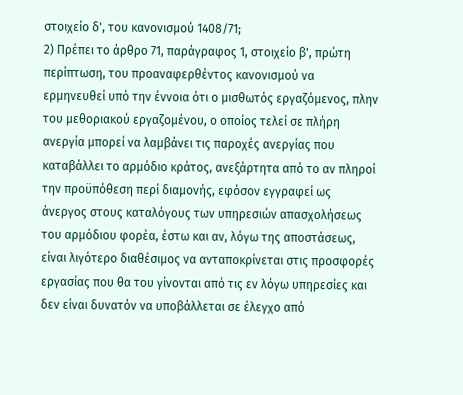στοιχείο δ', του κανονισμού 1408/71;
2) Πρέπει το άρθρο 71, παράγραφος 1, στοιχείο β', πρώτη περίπτωση, του προαναφερθέντος κανονισμού να ερμηνευθεί υπό την έννοια ότι ο μισθωτός εργαζόμενος, πλην του μεθοριακού εργαζομένου, ο οποίος τελεί σε πλήρη ανεργία μπορεί να λαμβάνει τις παροχές ανεργίας που καταβάλλει το αρμόδιο κράτος, ανεξάρτητα από το αν πληροί την προϋπόθεση περί διαμονής, εφόσον εγγραφεί ως άνεργος στους καταλόγους των υπηρεσιών απασχολήσεως του αρμόδιου φορέα, έστω και αν, λόγω της αποστάσεως, είναι λιγότερο διαθέσιμος να ανταποκρίνεται στις προσφορές εργασίας που θα του γίνονται από τις εν λόγω υπηρεσίες και δεν είναι δυνατόν να υποβάλλεται σε έλεγχο από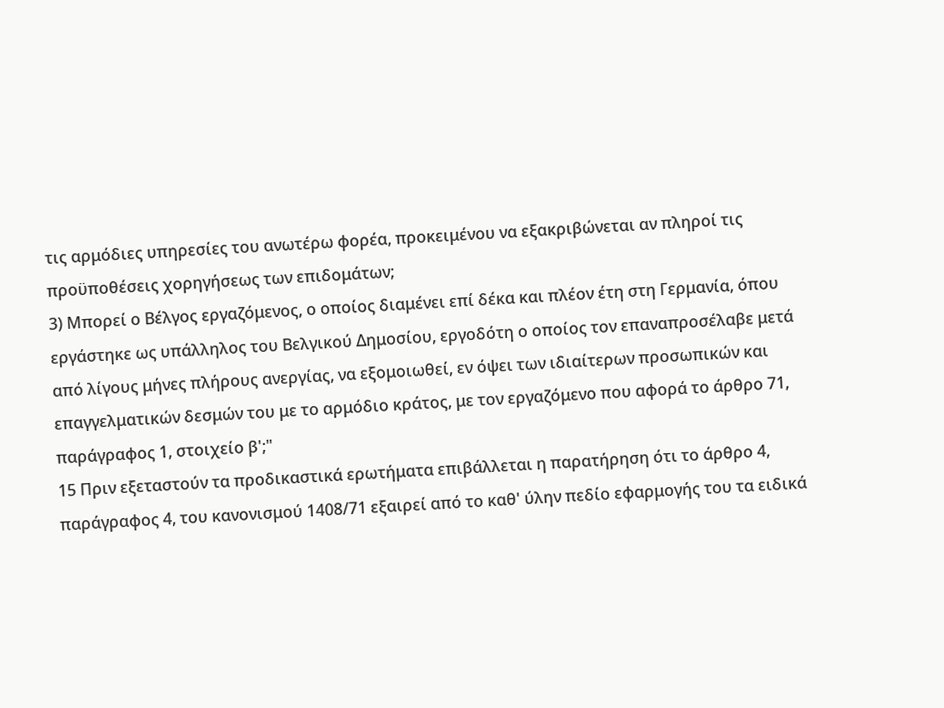τις αρμόδιες υπηρεσίες του ανωτέρω φορέα, προκειμένου να εξακριβώνεται αν πληροί τις προϋποθέσεις χορηγήσεως των επιδομάτων;
3) Μπορεί ο Βέλγος εργαζόμενος, ο οποίος διαμένει επί δέκα και πλέον έτη στη Γερμανία, όπου εργάστηκε ως υπάλληλος του Βελγικού Δημοσίου, εργοδότη ο οποίος τον επαναπροσέλαβε μετά από λίγους μήνες πλήρους ανεργίας, να εξομοιωθεί, εν όψει των ιδιαίτερων προσωπικών και επαγγελματικών δεσμών του με το αρμόδιο κράτος, με τον εργαζόμενο που αφορά το άρθρο 71, παράγραφος 1, στοιχείο β';"
15 Πριν εξεταστούν τα προδικαστικά ερωτήματα επιβάλλεται η παρατήρηση ότι το άρθρο 4, παράγραφος 4, του κανονισμού 1408/71 εξαιρεί από το καθ' ύλην πεδίο εφαρμογής του τα ειδικά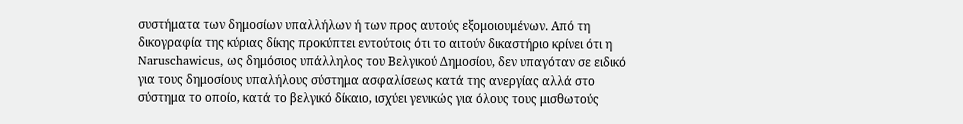συστήματα των δημοσίων υπαλλήλων ή των προς αυτούς εξομοιουμένων. Από τη δικογραφία της κύριας δίκης προκύπτει εντούτοις ότι το αιτούν δικαστήριο κρίνει ότι η Naruschawicus, ως δημόσιος υπάλληλος του Βελγικού Δημοσίου, δεν υπαγόταν σε ειδικό για τους δημοσίους υπαλήλους σύστημα ασφαλίσεως κατά της ανεργίας αλλά στο σύστημα το οποίο, κατά το βελγικό δίκαιο, ισχύει γενικώς για όλους τους μισθωτούς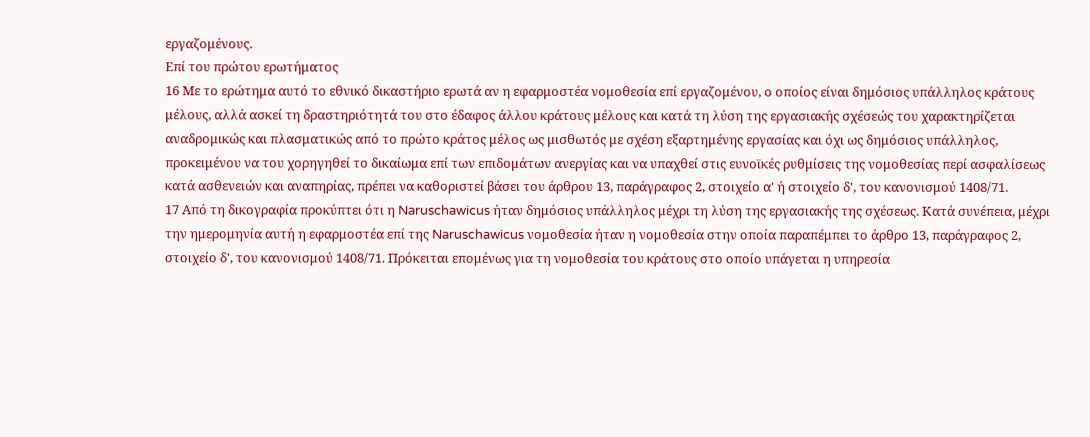εργαζομένους.
Επί του πρώτου ερωτήματος
16 Με το ερώτημα αυτό το εθνικό δικαστήριο ερωτά αν η εφαρμοστέα νομοθεσία επί εργαζομένου, ο οποίος είναι δημόσιος υπάλληλος κράτους μέλους, αλλά ασκεί τη δραστηριότητά του στο έδαφος άλλου κράτους μέλους και κατά τη λύση της εργασιακής σχέσεώς του χαρακτηρίζεται αναδρομικώς και πλασματικώς από το πρώτο κράτος μέλος ως μισθωτός με σχέση εξαρτημένης εργασίας και όχι ως δημόσιος υπάλληλος, προκειμένου να του χορηγηθεί το δικαίωμα επί των επιδομάτων ανεργίας και να υπαχθεί στις ευνοϊκές ρυθμίσεις της νομοθεσίας περί ασφαλίσεως κατά ασθενειών και αναπηρίας, πρέπει να καθοριστεί βάσει του άρθρου 13, παράγραφος 2, στοιχείο α' ή στοιχείο δ', του κανονισμού 1408/71.
17 Από τη δικογραφία προκύπτει ότι η Naruschawicus ήταν δημόσιος υπάλληλος μέχρι τη λύση της εργασιακής της σχέσεως. Κατά συνέπεια, μέχρι την ημερομηνία αυτή η εφαρμοστέα επί της Naruschawicus νομοθεσία ήταν η νομοθεσία στην οποία παραπέμπει το άρθρο 13, παράγραφος 2, στοιχείο δ', του κανονισμού 1408/71. Πρόκειται επομένως για τη νομοθεσία του κράτους στο οποίο υπάγεται η υπηρεσία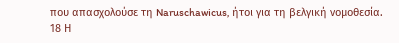που απασχολούσε τη Naruschawicus, ήτοι για τη βελγική νομοθεσία.
18 Η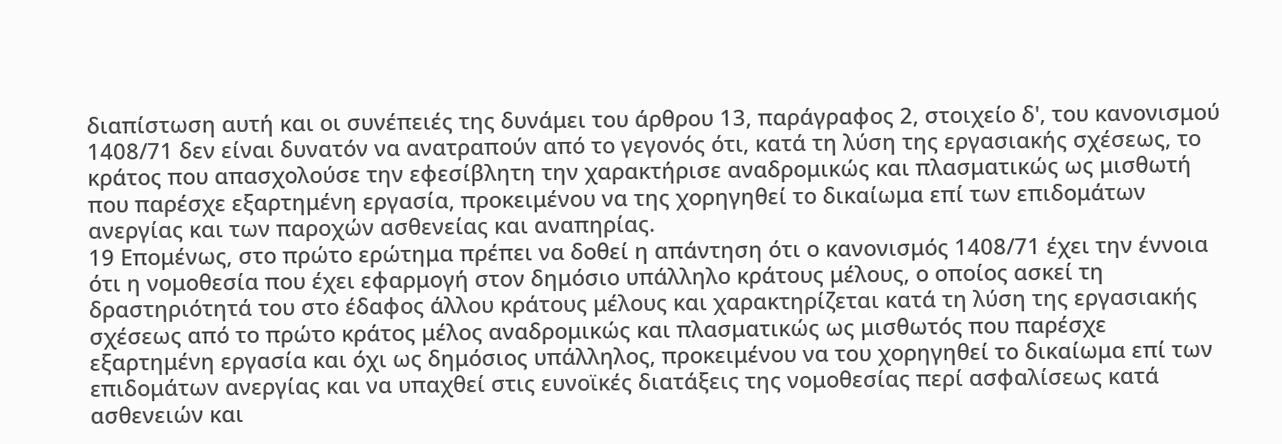διαπίστωση αυτή και οι συνέπειές της δυνάμει του άρθρου 13, παράγραφος 2, στοιχείο δ', του κανονισμού 1408/71 δεν είναι δυνατόν να ανατραπούν από το γεγονός ότι, κατά τη λύση της εργασιακής σχέσεως, το κράτος που απασχολούσε την εφεσίβλητη την χαρακτήρισε αναδρομικώς και πλασματικώς ως μισθωτή που παρέσχε εξαρτημένη εργασία, προκειμένου να της χορηγηθεί το δικαίωμα επί των επιδομάτων ανεργίας και των παροχών ασθενείας και αναπηρίας.
19 Επομένως, στο πρώτο ερώτημα πρέπει να δοθεί η απάντηση ότι ο κανονισμός 1408/71 έχει την έννοια ότι η νομοθεσία που έχει εφαρμογή στον δημόσιο υπάλληλο κράτους μέλους, ο οποίος ασκεί τη δραστηριότητά του στο έδαφος άλλου κράτους μέλους και χαρακτηρίζεται κατά τη λύση της εργασιακής σχέσεως από το πρώτο κράτος μέλος αναδρομικώς και πλασματικώς ως μισθωτός που παρέσχε εξαρτημένη εργασία και όχι ως δημόσιος υπάλληλος, προκειμένου να του χορηγηθεί το δικαίωμα επί των επιδομάτων ανεργίας και να υπαχθεί στις ευνοϊκές διατάξεις της νομοθεσίας περί ασφαλίσεως κατά ασθενειών και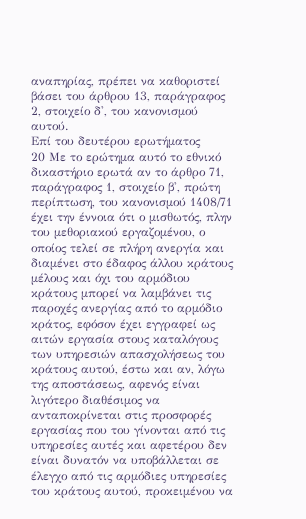αναπηρίας, πρέπει να καθοριστεί βάσει του άρθρου 13, παράγραφος 2, στοιχείο δ', του κανονισμού αυτού.
Επί του δευτέρου ερωτήματος
20 Με το ερώτημα αυτό το εθνικό δικαστήριο ερωτά αν το άρθρο 71, παράγραφος 1, στοιχείο β', πρώτη περίπτωση, του κανονισμού 1408/71 έχει την έννοια ότι ο μισθωτός, πλην του μεθοριακού εργαζομένου, ο οποίος τελεί σε πλήρη ανεργία και διαμένει στο έδαφος άλλου κράτους μέλους και όχι του αρμόδιου κράτους μπορεί να λαμβάνει τις παροχές ανεργίας από το αρμόδιο κράτος, εφόσον έχει εγγραφεί ως αιτών εργασία στους καταλόγους των υπηρεσιών απασχολήσεως του κράτους αυτού, έστω και αν, λόγω της αποστάσεως, αφενός είναι λιγότερο διαθέσιμος να ανταποκρίνεται στις προσφορές εργασίας που του γίνονται από τις υπηρεσίες αυτές και αφετέρου δεν είναι δυνατόν να υποβάλλεται σε έλεγχο από τις αρμόδιες υπηρεσίες του κράτους αυτού, προκειμένου να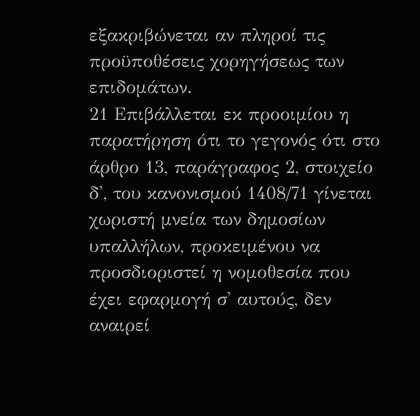εξακριβώνεται αν πληροί τις προϋποθέσεις χορηγήσεως των επιδομάτων.
21 Επιβάλλεται εκ προοιμίου η παρατήρηση ότι το γεγονός ότι στο άρθρο 13, παράγραφος 2, στοιχείο δ', του κανονισμού 1408/71 γίνεται χωριστή μνεία των δημοσίων υπαλλήλων, προκειμένου να προσδιοριστεί η νομοθεσία που έχει εφαρμογή σ' αυτούς, δεν αναιρεί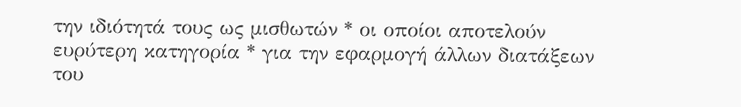την ιδιότητά τους ως μισθωτών * οι οποίοι αποτελούν ευρύτερη κατηγορία * για την εφαρμογή άλλων διατάξεων του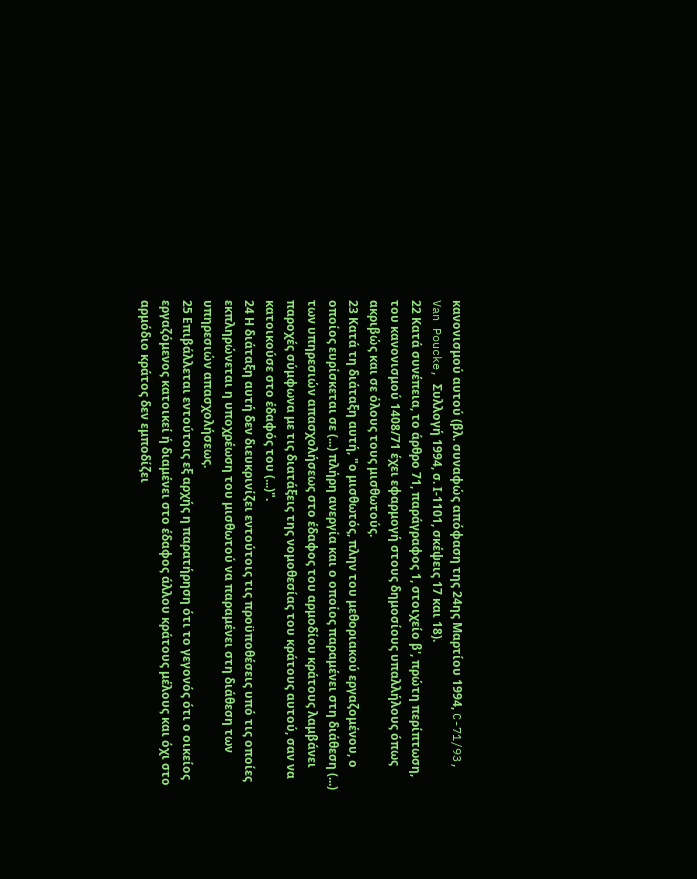κανονισμού αυτού (βλ. συναφώς απόφαση της 24ης Μαρτίου 1994, C-71/93, Van Poucke, Συλλογή 1994, σ. Ι-1101, σκέψεις 17 και 18).
22 Κατά συνέπεια, το άρθρο 71, παράγραφος 1, στοιχείο β', πρώτη περίπτωση, του κανονισμού 1408/71 έχει εφαρμογή στους δημοσίους υπαλλήλους όπως ακριβώς και σε όλους τους μισθωτούς.
23 Κατά τη διάταξη αυτή, "ο μισθωτός, πλην του μεθοριακού εργαζομένου, ο οποίος ευρίσκεται σε (...) πλήρη ανεργία και ο οποίος παραμένει στη διάθεση (...) των υπηρεσιών απασχολήσεως στο έδαφος του αρμοδίου κράτους λαμβάνει παροχές σύμφωνα με τις διατάξεις της νομοθεσίας του κράτους αυτού, σαν να κατοικούσε στο έδαφός του (...)".
24 Η διάταξη αυτή δεν διευκρινίζει εντούτοις τις προϋποθέσεις υπό τις οποίες εκπληρώνεται η υποχρέωση του μισθωτού να παραμένει στη διάθεση των υπηρεσιών απασχολήσεως.
25 Επιβάλλεται εντούτοις εξ αρχής η παρατήρηση ότι το γεγονός ότι ο οικείος εργαζόμενος κατοικεί ή διαμένει στο έδαφος άλλου κράτους μέλους και όχι στο αρμόδιο κράτος δεν εμποδίζει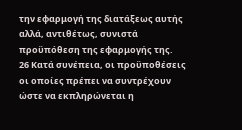την εφαρμογή της διατάξεως αυτής αλλά, αντιθέτως, συνιστά προϋπόθεση της εφαρμογής της.
26 Κατά συνέπεια, οι προϋποθέσεις οι οποίες πρέπει να συντρέχουν ώστε να εκπληρώνεται η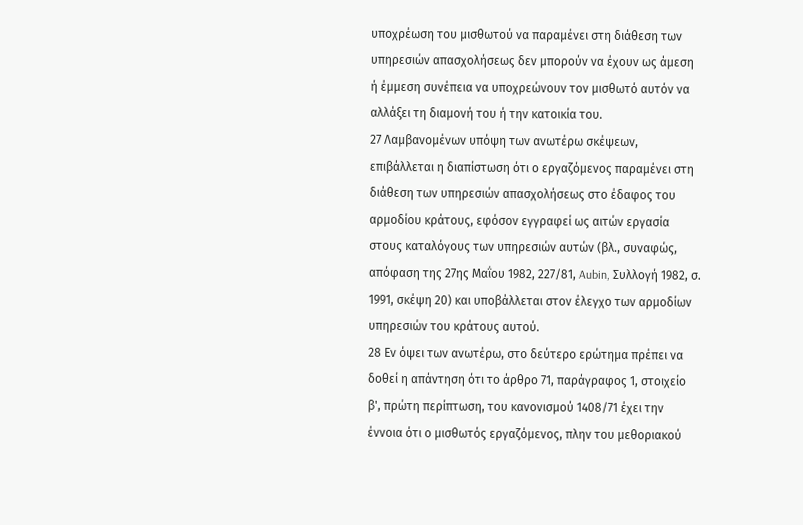υποχρέωση του μισθωτού να παραμένει στη διάθεση των υπηρεσιών απασχολήσεως δεν μπορούν να έχουν ως άμεση ή έμμεση συνέπεια να υποχρεώνουν τον μισθωτό αυτόν να αλλάξει τη διαμονή του ή την κατοικία του.
27 Λαμβανομένων υπόψη των ανωτέρω σκέψεων, επιβάλλεται η διαπίστωση ότι ο εργαζόμενος παραμένει στη διάθεση των υπηρεσιών απασχολήσεως στο έδαφος του αρμοδίου κράτους, εφόσον εγγραφεί ως αιτών εργασία στους καταλόγους των υπηρεσιών αυτών (βλ., συναφώς, απόφαση της 27ης Μαΐου 1982, 227/81, Aubin, Συλλογή 1982, σ. 1991, σκέψη 20) και υποβάλλεται στον έλεγχο των αρμοδίων υπηρεσιών του κράτους αυτού.
28 Εν όψει των ανωτέρω, στο δεύτερο ερώτημα πρέπει να δοθεί η απάντηση ότι το άρθρο 71, παράγραφος 1, στοιχείο β', πρώτη περίπτωση, του κανονισμού 1408/71 έχει την έννοια ότι ο μισθωτός εργαζόμενος, πλην του μεθοριακού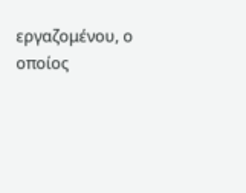εργαζομένου, ο οποίος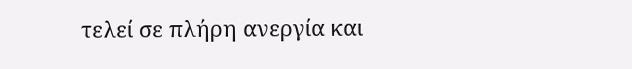τελεί σε πλήρη ανεργία και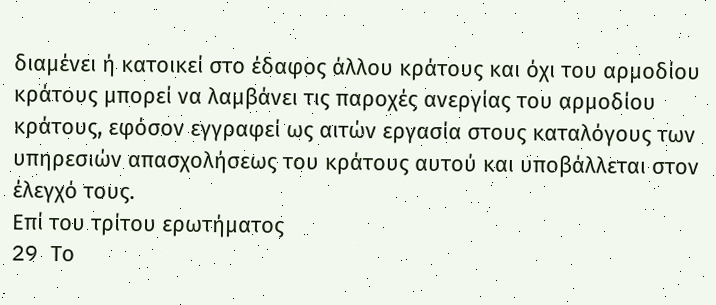διαμένει ή κατοικεί στο έδαφος άλλου κράτους και όχι του αρμοδίου κράτους μπορεί να λαμβάνει τις παροχές ανεργίας του αρμοδίου κράτους, εφόσον εγγραφεί ως αιτών εργασία στους καταλόγους των υπηρεσιών απασχολήσεως του κράτους αυτού και υποβάλλεται στον έλεγχό τους.
Επί του τρίτου ερωτήματος
29 Tο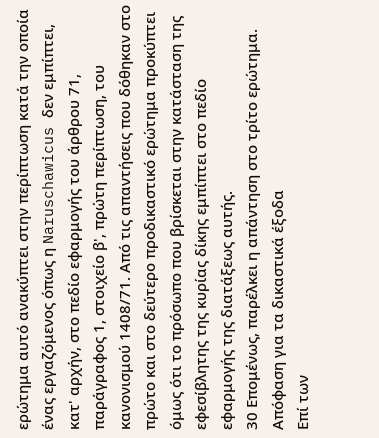ερώτημα αυτό ανακύπτει στην περίπτωση κατά την οποία ένας εργαζόμενος όπως η Naruschawicus δεν εμπίπτει, κατ' αρχήν, στο πεδίο εφαρμογής του άρθρου 71, παράγραφος 1, στοιχείο β', πρώτη περίπτωση, του κανονισμού 1408/71. Από τις απαντήσεις που δόθηκαν στο πρώτο και στο δεύτερο προδικαστικό ερώτημα προκύπτει όμως ότι το πρόσωπο που βρίσκεται στην κατάσταση της εφεσίβλητης της κυρίας δίκης εμπίπτει στο πεδίο εφαρμογής της διατάξεως αυτής.
30 Επομένως, παρέλκει η απάντηση στο τρίτο ερώτημα.
Απόφαση για τα δικαστικά έξοδα
Επί των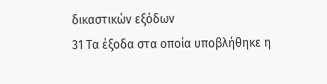δικαστικών εξόδων
31 Τα έξοδα στα οποία υποβλήθηκε η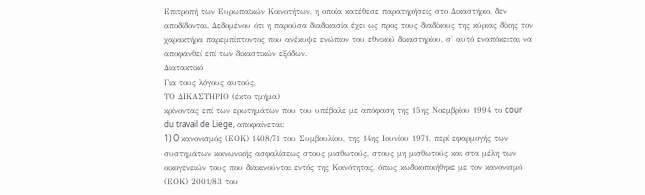Επιτροπή των Ευρωπαϊκών Κοινοτήτων, η οποία κατέθεσε παρατηρήσεις στο Δικαστήριο, δεν αποδίδονται. Δεδομένου ότι η παρούσα διαδικασία έχει ως προς τους διαδίκους της κύριας δίκης τον χαρακτήρα παρεμπίπτοντος που ανέκυψε ενώπιον του εθνικού δικαστηρίου, σ' αυτό εναπόκειται να αποφανθεί επί των δικαστικών εξόδων.
Διατακτικό
Για τους λόγους αυτούς,
ΤΟ ΔΙΚΑΣΤΗΡΙΟ (έκτο τμήμα)
κρίνοντας επί των ερωτημάτων που του υπέβαλε με απόφαση της 15ης Νοεμβρίου 1994 το cour du travail de Liege, αποφαίνεται:
1) O κανονισμός (ΕΟΚ) 1408/71 του Συμβουλίου, της 14ης Ιουνίου 1971, περί εφαρμογής των συστημάτων κοινωνικής ασφαλίσεως στους μισθωτούς, στους μη μισθωτούς και στα μέλη των οικογενειών τους που διακινούνται εντός της Κοινότητας, όπως κωδικοποιήθηκε με τον κανονισμό (ΕΟΚ) 2001/83 του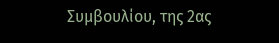Συμβουλίου, της 2ας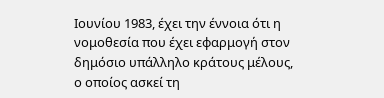Ιουνίου 1983, έχει την έννοια ότι η νομοθεσία που έχει εφαρμογή στον δημόσιο υπάλληλο κράτους μέλους, ο οποίος ασκεί τη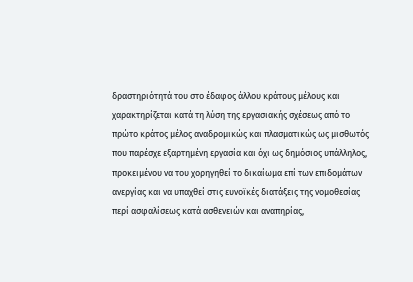δραστηριότητά του στο έδαφος άλλου κράτους μέλους και χαρακτηρίζεται κατά τη λύση της εργασιακής σχέσεως από το πρώτο κράτος μέλος αναδρομικώς και πλασματικώς ως μισθωτός που παρέσχε εξαρτημένη εργασία και όχι ως δημόσιος υπάλληλος, προκειμένου να του χορηγηθεί το δικαίωμα επί των επιδομάτων ανεργίας και να υπαχθεί στις ευνοϊκές διατάξεις της νομοθεσίας περί ασφαλίσεως κατά ασθενειών και αναπηρίας,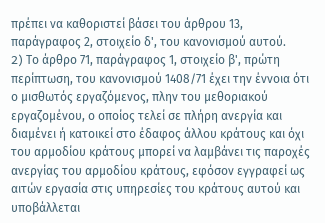πρέπει να καθοριστεί βάσει του άρθρου 13, παράγραφος 2, στοιχείο δ', του κανονισμού αυτού.
2) Tο άρθρο 71, παράγραφος 1, στοιχείο β', πρώτη περίπτωση, του κανονισμού 1408/71 έχει την έννοια ότι ο μισθωτός εργαζόμενος, πλην του μεθοριακού εργαζομένου, ο οποίος τελεί σε πλήρη ανεργία και διαμένει ή κατοικεί στο έδαφος άλλου κράτους και όχι του αρμοδίου κράτους μπορεί να λαμβάνει τις παροχές ανεργίας του αρμοδίου κράτους, εφόσον εγγραφεί ως αιτών εργασία στις υπηρεσίες του κράτους αυτού και υποβάλλεται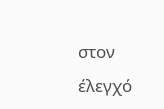στον έλεγχό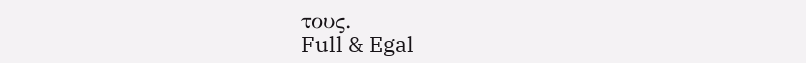τους.
Full & Egal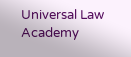Universal Law Academy